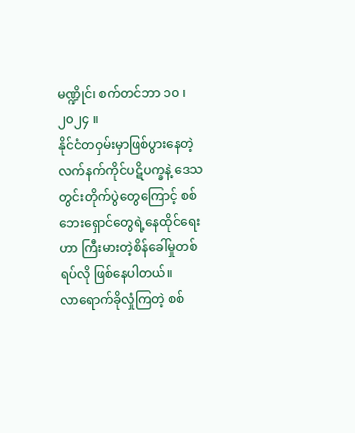မဏ္ဍိုင်၊ စက်တင်ဘာ ၁၀ ၊ ၂၀၂၄ ။
နိုင်ငံတဝှမ်းမှာဖြစ်ပွားနေတဲ့လက်နက်ကိုင်ပဋိပက္ခနဲ့ ဒေသတွင်းတိုက်ပွဲတွေကြောင့် စစ်ဘေးရှောင်တွေရဲ့နေထိုင်ရေးဟာ ကြီးမားတဲ့စိန်ခေါ်မှုတစ်ရပ်လို ဖြစ်နေပါတယ်။
လာရောက်ခိုလှုံကြတဲ့ စစ်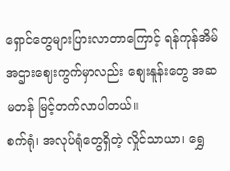ရှောင်တွေများပြားလာတာကြောင့် ရန်ကုန်အိမ်အဌားဈေးကွက်မှာလည်း စျေးနူန်းတွေ အဆမတန် မြင့်တက်လာပါတယ်။
စက်ရုံ၊ အလုပ်ရုံတွေရှိတဲ့ လှိုင်သာယာ၊ ရွှေ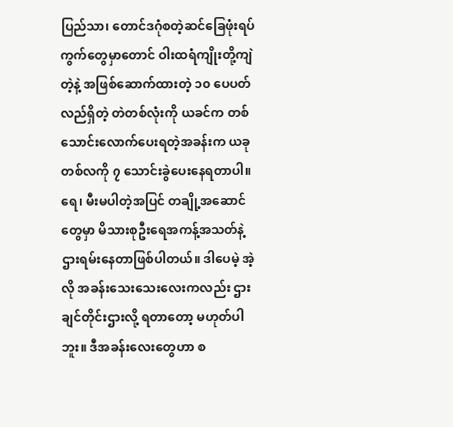ပြည်သာ၊ တောင်ဒဂုံစတဲ့ဆင်ခြေဖုံးရပ်ကွက်တွေမှာတောင် ဝါးထရံကျိုးတို့ကျဲ တဲ့နဲ့ အဖြစ်ဆောက်ထားတဲ့ ၁၀ ပေပတ်လည်ရှိတဲ့ တဲတစ်လုံးကို ယခင်က တစ်သောင်းလောက်ပေးရတဲ့အခန်းက ယခု တစ်လကို ၇ သောင်းခွဲပေးနေရတာပါ။
ရေ၊ မီးမပါတဲ့အပြင် တချို့အဆောင်တွေမှာ မိသားစုဦးရေအကန့်အသတ်နဲ့ ဌားရမ်းနေတာဖြစ်ပါတယ်။ ဒါပေမဲ့ အဲ့လို အခန်းသေးသေးလေးကလည်း ဌားချင်တိုင်းဌားလို့ ရတာတော့ မဟုတ်ပါဘူး။ ဒီအခန်းလေးတွေဟာ စ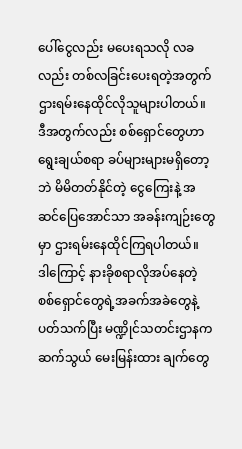ပေါ်ငွေလည်း မပေးရသလို လခလည်း တစ်လခြင်းပေးရတဲ့အတွက် ဌားရမ်းနေထိုင်လိုသူများပါတယ်။
ဒီအတွက်လည်း စစ်ရှောင်တွေဟာ ရွေးချယ်စရာ ခပ်များများမရှိတော့ဘဲ မိမိတတ်နိုင်တဲ့ ငွေကြေးနဲ့ အဆင်ပြေအောင်သာ အခန်းကျဉ်းတွေမှာ ဌားရမ်းနေထိုင်ကြရပါတယ်။
ဒါကြောင့် နားခိုစရာလိုအပ်နေတဲ့ စစ်ရှောင်တွေရဲ့အခက်အခဲတွေနဲ့ပတ်သက်ပြီး မဏ္ဍိုင်သတင်းဌာနက ဆက်သွယ် မေးမြန်းထား ချက်တွေ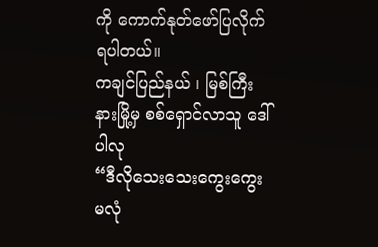ကို ကောက်နုတ်ဖော်ပြလိုက်ရပါတယ်။
ကချင်ပြည်နယ် ၊ မြစ်ကြီးနားမြို့မှ စစ်ရှောင်လာသူ ဒေါ်ပါလု
“ဒီလိုသေးသေးကွေးကွေး မလုံ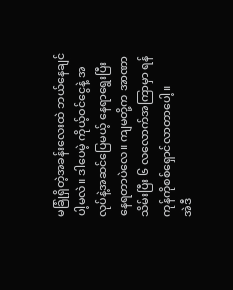မခြုံရှိတဲ့အခန်းလေးထဲ ဘယ်နေချင်ပါ့မလဲ။ ဒါပေမဲ့ ကိုယ့်ဝင်ငွေနဲ့ အလုပ်နဲ့အဆင်ပြေမယ့် နေရာရွေးပြီး နေရတာပဲလေ။ ကျမတို့က အာဏာသိမ်းပြီး ၆ လလောက်အကြာမှာ ရန်ကုန်ကိုစစ်ရှောင်လာတာပေါ့။
အဲဒီ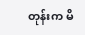တုန်းက မိ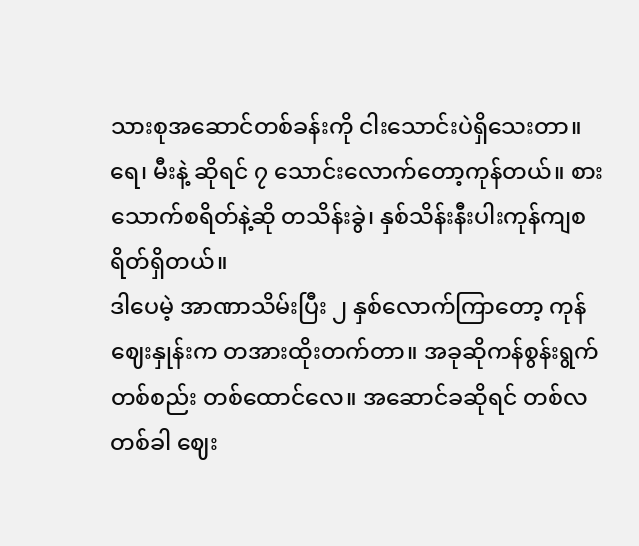သားစုအဆောင်တစ်ခန်းကို ငါးသောင်းပဲရှိသေးတာ။ ရေ၊ မီးနဲ့ ဆိုရင် ၇ သောင်းလောက်တော့ကုန်တယ်။ စားသောက်စရိတ်နဲ့ဆို တသိန်းခွဲ၊ နှစ်သိန်းနီးပါးကုန်ကျစရိတ်ရှိတယ်။
ဒါပေမဲ့ အာဏာသိမ်းပြီး ၂ နှစ်လောက်ကြာတော့ ကုန်ဈေးနှုန်းက တအားထိုးတက်တာ။ အခုဆိုကန်စွန်းရွက် တစ်စည်း တစ်ထောင်လေ။ အဆောင်ခဆိုရင် တစ်လတစ်ခါ ဈေး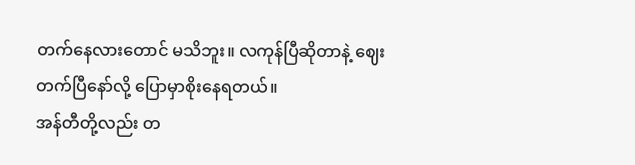တက်နေလားတောင် မသိဘူး။ လကုန်ပြီဆိုတာနဲ့ ဈေးတက်ပြီနော်လို့ ပြောမှာစိုးနေရတယ်။
အန်တီတို့လည်း တ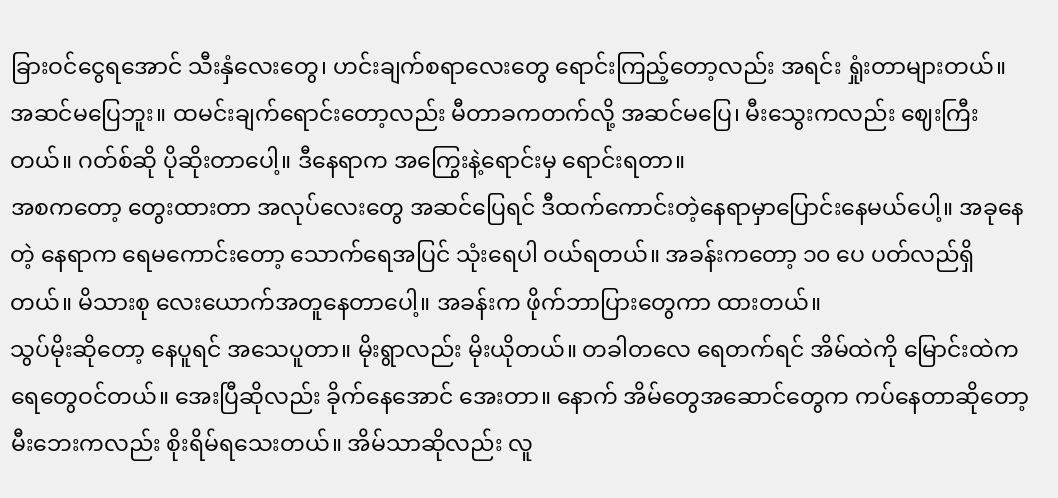ခြားဝင်ငွေရအောင် သီးနှံလေးတွေ၊ ဟင်းချက်စရာလေးတွေ ရောင်းကြည့်တော့လည်း အရင်း ရှုံးတာများတယ်။ အဆင်မပြေဘူး။ ထမင်းချက်ရောင်းတော့လည်း မီတာခကတက်လို့ အဆင်မပြေ၊ မီးသွေးကလည်း ဈေးကြီးတယ်။ ဂတ်စ်ဆို ပိုဆိုးတာပေါ့။ ဒီနေရာက အကြွေးနဲ့ရောင်းမှ ရောင်းရတာ။
အစကတော့ တွေးထားတာ အလုပ်လေးတွေ အဆင်ပြေရင် ဒီထက်ကောင်းတဲ့နေရာမှာပြောင်းနေမယ်ပေါ့။ အခုနေတဲ့ နေရာက ရေမကောင်းတော့ သောက်ရေအပြင် သုံးရေပါ ဝယ်ရတယ်။ အခန်းကတော့ ၁၀ ပေ ပတ်လည်ရှိတယ်။ မိသားစု လေးယောက်အတူနေတာပေါ့။ အခန်းက ဖိုက်ဘာပြားတွေကာ ထားတယ်။
သွပ်မိုးဆိုတော့ နေပူရင် အသေပူတာ။ မိုးရွာလည်း မိုးယိုတယ်။ တခါတလေ ရေတက်ရင် အိမ်ထဲကို မြောင်းထဲက ရေတွေဝင်တယ်။ အေးပြီဆိုလည်း ခိုက်နေအောင် အေးတာ။ နောက် အိမ်တွေအဆောင်တွေက ကပ်နေတာဆိုတော့ မီးဘေးကလည်း စိုးရိမ်ရသေးတယ်။ အိမ်သာဆိုလည်း လူ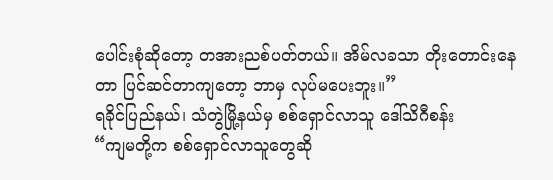ပေါင်းစုံဆိုတော့ တအားညစ်ပတ်တယ်။ အိမ်လခသာ တိုးတောင်းနေတာ ပြင်ဆင်တာကျတော့ ဘာမှ လုပ်မပေးဘူး။”
ရခိုင်ပြည်နယ်၊ သံတွဲမြို့နယ်မှ စစ်ရှောင်လာသူ ဒေါ်သိဂီစန်း
“ကျမတို့က စစ်ရှောင်လာသူတွေဆို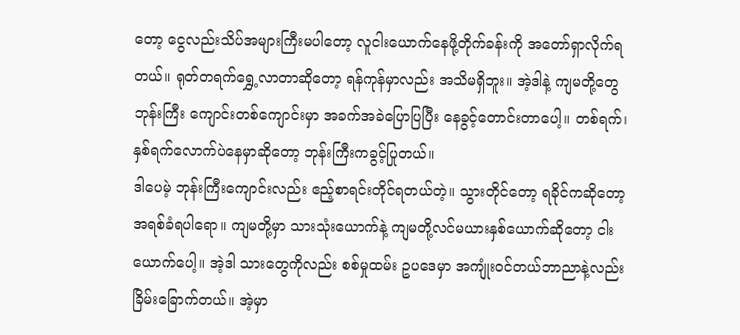တော့ ငွေလည်းသိပ်အများကြီးမပါတော့ လူငါးယောက်နေဖို့တိုက်ခန်းကို အတော်ရှာလိုက်ရတယ်။ ရုတ်တရက်ရွှေ့လာတာဆိုတော့ ရန်ကုန်မှာလည်း အသိမရှိဘူး။ အဲ့ဒါနဲ့ ကျမတို့တွေ ဘုန်းကြီး ကျောင်းတစ်ကျောင်းမှာ အခက်အခဲပြောပြပြီး နေခွင့်တောင်းတာပေါ့။ တစ်ရက်၊ နှစ်ရက်လောက်ပဲနေမှာဆိုတော့ ဘုန်းကြီးကခွင့်ပြုတယ်။
ဒါပေမဲ့ ဘုန်းကြီးကျောင်းလည်း ဧည့်စာရင်းတိုင်ရတယ်တဲ့။ သွားတိုင်တော့ ရခိုင်ကဆိုတော့ အရစ်ခံရပါရော။ ကျမတို့မှာ သားသုံးယောက်နဲ့ ကျမတို့လင်မယားနှစ်ယောက်ဆိုတော့ ငါးယောက်ပေါ့။ အဲ့ဒါ သားတွေကိုလည်း စစ်မှုထမ်း ဥပဒေမှာ အကျုံးဝင်တယ်ဘာညာနဲ့လည်း ခြိမ်းခြောက်တယ်။ အဲ့မှာ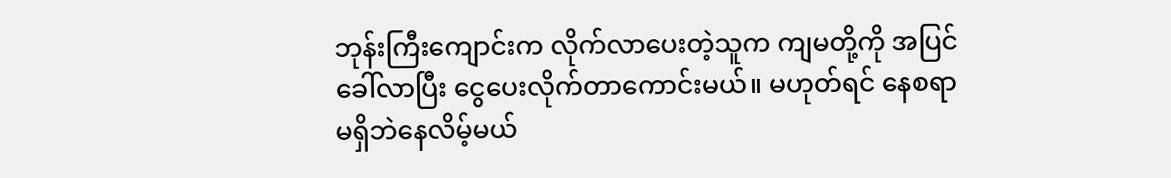ဘုန်းကြီးကျောင်းက လိုက်လာပေးတဲ့သူက ကျမတို့ကို အပြင် ခေါ်လာပြီး ငွေပေးလိုက်တာကောင်းမယ်။ မဟုတ်ရင် နေစရာမရှိဘဲနေလိမ့်မယ်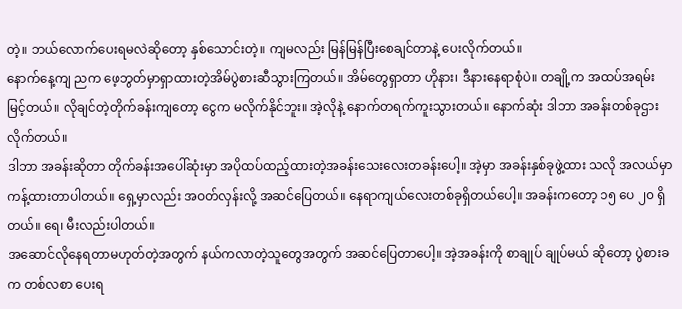တဲ့။ ဘယ်လောက်ပေးရမလဲဆိုတော့ နှစ်သောင်းတဲ့။ ကျမလည်း မြန်မြန်ပြီးစေချင်တာနဲ့ ပေးလိုက်တယ်။
နောက်နေ့ကျ ညက ဖေ့ဘွတ်မှာရှာထားတဲ့အိမ်ပွဲစားဆီသွားကြတယ်။ အိမ်တွေရှာတာ ဟိုနား၊ ဒီနားနေရာစုံပဲ။ တချို့က အထပ်အရမ်း မြင့်တယ်။ လိုချင်တဲ့တိုက်ခန်းကျတော့ ငွေက မလိုက်နိုင်ဘူး။ အဲ့လိုနဲ့ နောက်တရက်ကူးသွားတယ်။ နောက်ဆုံး ဒါဘာ အခန်းတစ်ခုဌားလိုက်တယ်။
ဒါဘာ အခန်းဆိုတာ တိုက်ခန်းအပေါ်ဆုံးမှာ အပိုထပ်ထည့်ထားတဲ့အခန်းသေးလေးတခန်းပေါ့။ အဲ့မှာ အခန်းနှစ်ခုဖွဲ့ထား သလို အလယ်မှာကန့်ထားတာပါတယ်။ ရှေ့မှာလည်း အဝတ်လှန်းလို့ အဆင်ပြေတယ်။ နေရာကျယ်လေးတစ်ခုရှိတယ်ပေါ့။ အခန်းကတော့ ၁၅ ပေ ၂၀ ရှိတယ်။ ရေ၊ မီးလည်းပါတယ်။
အဆောင်လိုနေရတာမဟုတ်တဲ့အတွက် နယ်ကလာတဲ့သူတွေအတွက် အဆင်ပြေတာပေါ့။ အဲ့အခန်းကို စာချုပ် ချုပ်မယ် ဆိုတော့ ပွဲစားခက တစ်လစာ ပေးရ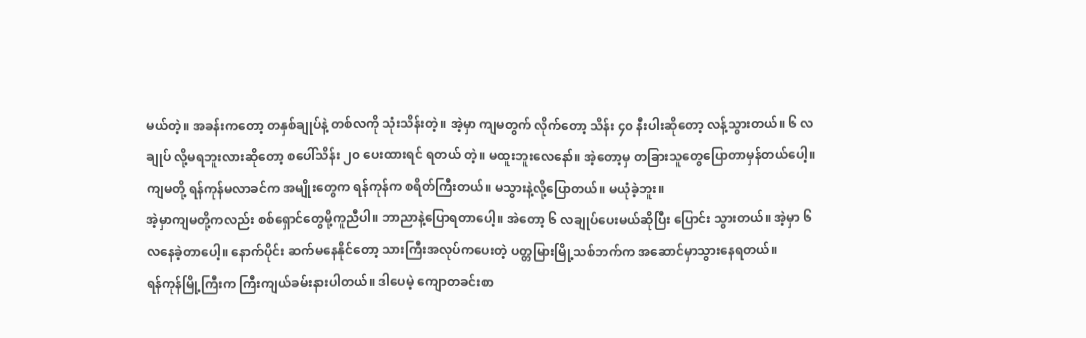မယ်တဲ့။ အခန်းကတော့ တနှစ်ချုပ်နဲ့ တစ်လကို သုံးသိန်းတဲ့။ အဲ့မှာ ကျမတွက် လိုက်တော့ သိန်း ၄၀ နီးပါးဆိုတော့ လန့်သွားတယ်။ ၆ လချုပ် လို့မရဘူးလားဆိုတော့ စပေါ်သိန်း ၂၀ ပေးထားရင် ရတယ် တဲ့။ မထူးဘူးလေနော်။ အဲ့တော့မှ တခြားသူတွေပြောတာမှန်တယ်ပေါ့။ ကျမတို့ ရန်ကုန်မလာခင်က အမျိုးတွေက ရန်ကုန်က စရိတ်ကြီးတယ်။ မသွားနဲ့လို့ပြောတယ်။ မယုံခဲ့ဘူး။
အဲ့မှာကျမတို့ကလည်း စစ်ရှောင်တွေမို့ကူညီပါ။ ဘာညာနဲ့ပြောရတာပေါ့။ အဲတော့ ၆ လချုပ်ပေးမယ်ဆိုပြီး ပြောင်း သွားတယ်။ အဲ့မှာ ၆ လနေခဲ့တာပေါ့။ နောက်ပိုင်း ဆက်မနေနိုင်တော့ သားကြီးအလုပ်ကပေးတဲ့ ပတ္တမြားမြို့သစ်ဘက်က အဆောင်မှာသွားနေရတယ်။
ရန်ကုန်မြို့ကြီးက ကြီးကျယ်ခမ်းနားပါတယ်။ ဒါပေမဲ့ ကျောတခင်းစာ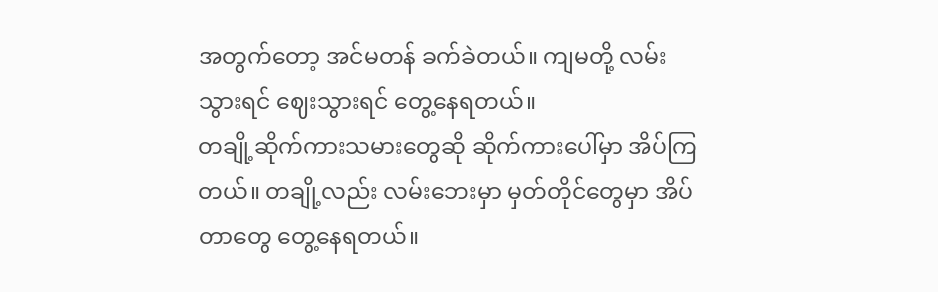အတွက်တော့ အင်မတန် ခက်ခဲတယ်။ ကျမတို့ လမ်းသွားရင် ဈေးသွားရင် တွေ့နေရတယ်။
တချို့ဆိုက်ကားသမားတွေဆို ဆိုက်ကားပေါ်မှာ အိပ်ကြတယ်။ တချို့လည်း လမ်းဘေးမှာ မှတ်တိုင်တွေမှာ အိပ်တာတွေ တွေ့နေရတယ်။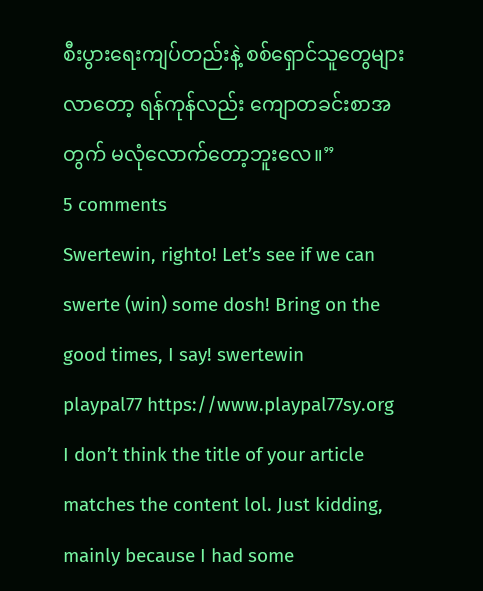စီးပွားရေးကျပ်တည်းနဲ့ စစ်ရှောင်သူတွေများလာတော့ ရန်ကုန်လည်း ကျောတခင်းစာအတွက် မလုံလောက်တော့ဘူးလေ။”
5 comments
Swertewin, righto! Let’s see if we can swerte (win) some dosh! Bring on the good times, I say! swertewin
playpal77 https://www.playpal77sy.org
I don’t think the title of your article matches the content lol. Just kidding, mainly because I had some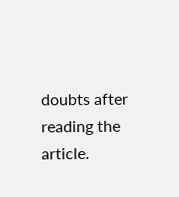doubts after reading the article.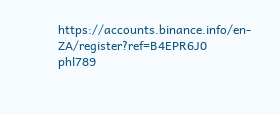https://accounts.binance.info/en-ZA/register?ref=B4EPR6J0
phl789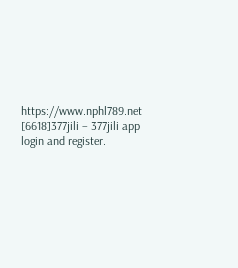https://www.nphl789.net
[6618]377jili – 377jili app login and register.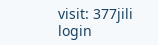visit: 377jili login